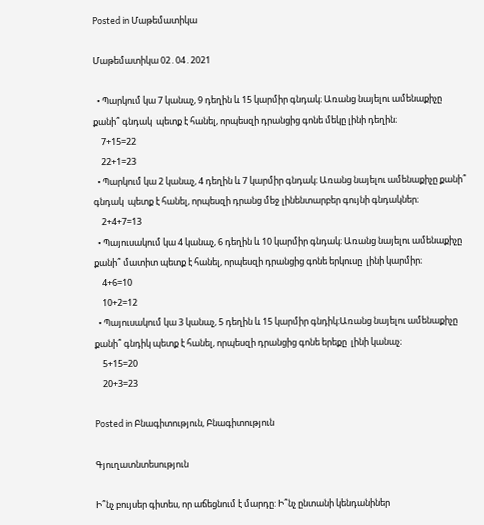Posted in Մաթեմատիկա

Մաթեմատիկա 02․04․2021

  • Պարկում կա 7 կանաչ, 9 դեղին և 15 կարմիր գնդակ։ Առանց նայելու ամենաքիչը քանի՞ գնդակ  պետք է հանել, որպեսզի դրանցից գոնե մեկը լինի դեղին։
    7+15=22
    22+1=23
  • Պարկում կա 2 կանաչ, 4 դեղին և 7 կարմիր գնդակ։ Առանց նայելու ամենաքիչը քանի՞ գնդակ  պետք է հանել, որպեսզի դրանց մեջ լինենտարբեր գույնի գնդակներ։
    2+4+7=13
  • Պայուսակում կա 4 կանաչ, 6 դեղին և 10 կարմիր գնդակ։ Առանց նայելու ամենաքիչը քանի՞ մատիտ պետք է հանել, որպեսզի դրանցից գոնե երկուսը  լինի կարմիր։
    4+6=10
    10+2=12
  • Պայուսակում կա 3 կանաչ, 5 դեղին և 15 կարմիր գնդիկ։Առանց նայելու ամենաքիչը քանի՞ գնդիկ պետք է հանել, որպեսզի դրանցից գոնե երեքը  լինի կանաչ։
    5+15=20
    20+3=23

Posted in Բնագիտություն, Բնագիտություն

Գյուղատնտեսություն

Ի՞նչ բույսեր գիտես, որ աճեցնում է մարդը: Ի՞նչ ընտանի կենդանիներ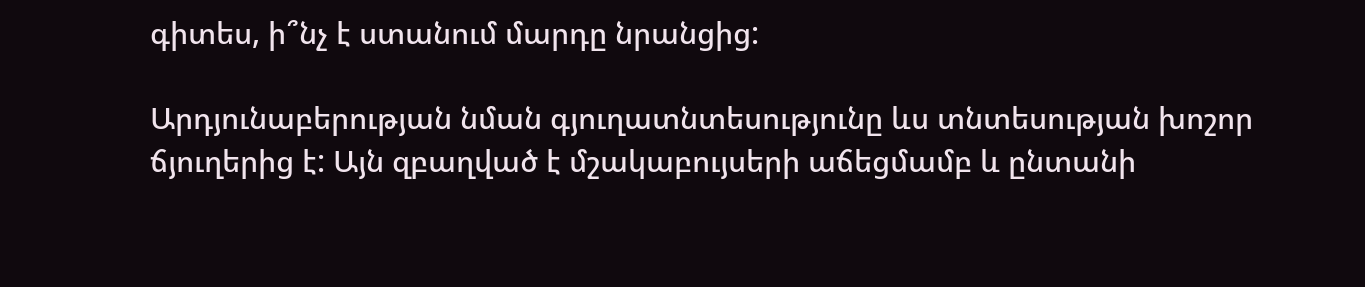գիտես, ի՞նչ է ստանում մարդը նրանցից:

Արդյունաբերության նման գյուղատնտեսությունը ևս տնտեսության խոշոր ճյուղերից է: Այն զբաղված է մշակաբույսերի աճեցմամբ և ընտանի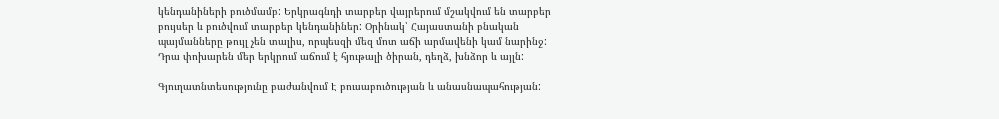կենդանիների բուծմամբ: Երկրագնդի տարբեր վայրերում մշակվում են տարբեր բույսեր և բուծվում տարբեր կենդանիներ: Օրինակ՝ Հայաստանի բնական պայմանները թույլ չեն տալիս, որպեսզի մեզ մոտ աճի արմավենի կամ նարինջ: Դրա փոխարեն մեր երկրում աճում է հյութալի ծիրան, դեղձ, խնձոր և այլն:

Գյուղատնտեսությունը բաժանվում Է բուսաբուծության և անասնապահության: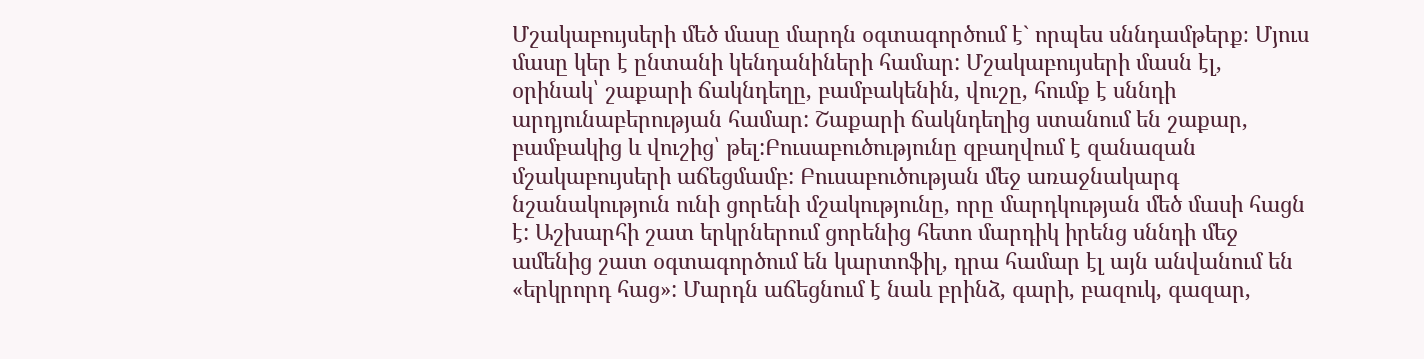Մշակաբույսերի մեծ մասը մարդն օգտագործում է` որպես սննդամթերք։ Մյուս մասը կեր է ընտանի կենդանիների համար: Մշակաբույսերի մասն էլ, օրինակ՝ շաքարի ճակնդեղը, բամբակենին, վուշը, հումք է սննդի արդյունաբերության համար: Շաքարի ճակնդեղից ստանում են շաքար, բամբակից և վուշից՝ թել:Բուսաբուծությունը զբաղվում է զանազան մշակաբույսերի աճեցմամբ: Բուսաբուծության մեջ առաջնակարգ նշանակություն ունի ցորենի մշակությունը, որը մարդկության մեծ մասի հացն է: Աշխարհի շատ երկրներում ցորենից հետո մարդիկ իրենց սննդի մեջ ամենից շատ օգտագործում են կարտոֆիլ, դրա համար էլ այն անվանում են «երկրորդ հաց»: Մարդն աճեցնում է նաև բրինձ, գարի, բազուկ, գազար,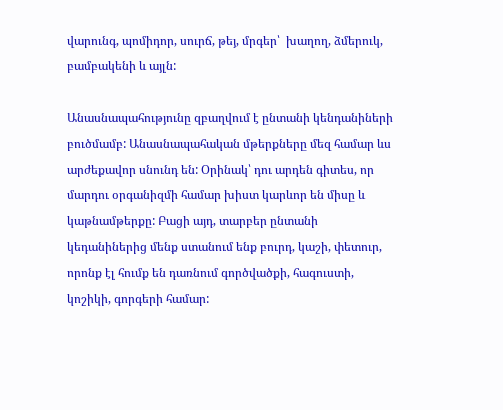վարունգ, պոմիդոր, սուրճ, թեյ, մրգեր՝  խաղող, ձմերուկ, բամբակենի և այլն:

Անասնապահությունը զբաղվում է ընտանի կենդանիների բուծմամբ: Անասնապահական մթերքները մեզ համար ևս արժեքավոր սնունդ են: Օրինակ՝ դու արդեն գիտես, որ մարդու օրգանիզմի համար խիստ կարևոր են միսը և կաթնամթերքը: Բացի այդ, տարբեր ընտանի կեդանիներից մենք ստանում ենք բուրդ, կաշի, փետուր, որոնք էլ հումք են դառնում գործվածքի, հագուստի, կոշիկի, գորգերի համար: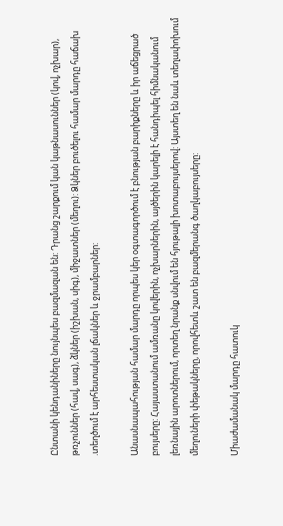Ընտանի կենդանիները նույնպես բազմազան են: Դրանց շարքում կան կաթնասուններ (կով, ոչխար), թռչուններ (հավ, սագ), ձկներ (իշխան, սիգ), միջատներ (մեղու): Ձկներ բուծելու համար մարդը հաճախ .տեղծում է արհեստական լճակներ և ջրամբարներ:

Անասնապահության համար մարդը որպես կեր օգտագործում է բնության բարիքները և իր աճեցրած բույսերը: Հայաստանում ամռանը կովերին, ոչխարներին, այծերին կարելի է հանդիպել հիմնականում լեռնային արոտներում, որտեղ նրանք սնվում են հյութալի խոտաբույսերով: Այստեղ են նաև տեղափոխում մեղուների փեթակները, որովհետև շատ են բազմերանգ ծաղկաբույսերը:

Միաժամանակ մարդը հատուկ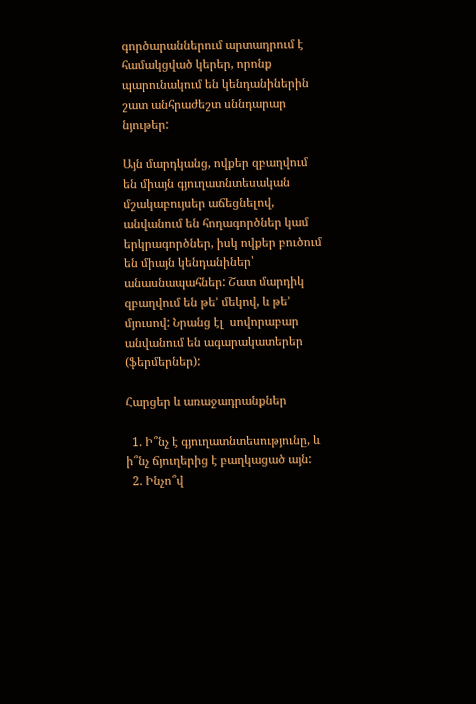գործարաններում արտադրում է համակցված կերեր, որոնք պարունակում են կենդանիներին շատ անհրաժեշտ սննդարար նյութեր:

Այն մարդկանց, ովքեր զբաղվում են միայն գյուղատնտեսական մշակաբույսեր աճեցնելով, անվանում են հողագործներ կամ երկրագործներ, իսկ ովքեր բուծում են միայն կենդանիներ՝ անասնապահներ: Շատ մարդիկ զբաղվում են թե’ մեկով, և թե’ մյուսով: Նրանց էլ  սովորաբար անվանում են ագարակատերեր (ֆերմերներ):

Հարցեր և առաջադրանքներ

  1. Ի՞նչ է գյուղատնտեսությունը, և ի՞նչ ճյուղերից է բաղկացած այն:
  2. Ինչո՞վ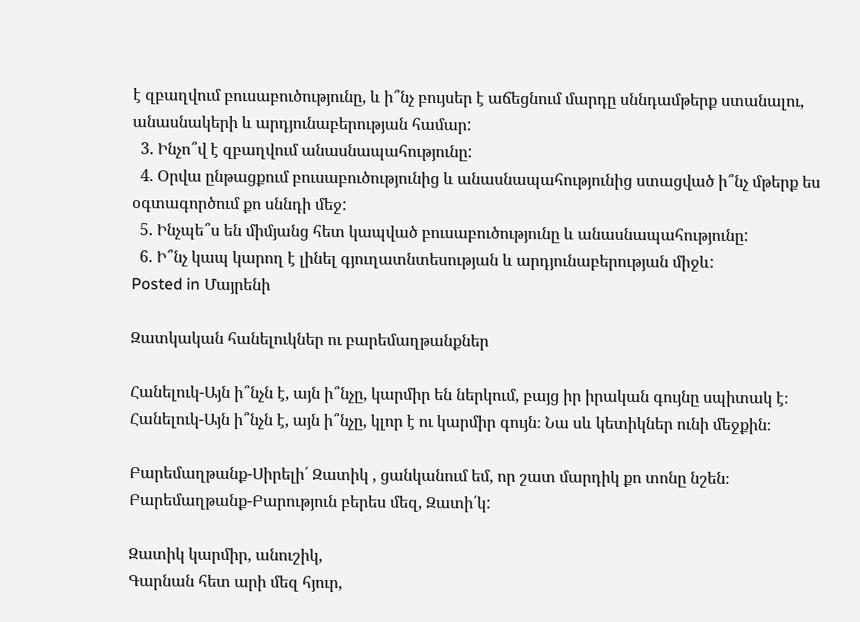է զբաղվում բուսաբուծությունը, և ի՞նչ բույսեր է աճեցնում մարդը սննդամթերք ստանալու, անասնակերի և արդյունաբերության համար:
  3. Ինչո՞վ է զբաղվում անասնապահությունը:
  4. Օրվա ընթացքում բուսաբուծությունից և անասնապահությունից ստացված ի՞նչ մթերք ես օգտագործում քո սննդի մեջ:
  5. Ինչպե՞ս են միմյանց հետ կապված բուսաբուծությունը և անասնապահությունը:
  6. Ի՞նչ կապ կարող է լինել գյուղատնտեսության և արդյունաբերության միջև:
Posted in Մայրենի

Զատկական հանելուկներ ու բարեմաղթանքներ

Հանելուկ-Այն ի՞նչն է, այն ի՞նչը, կարմիր են ներկում, բայց իր իրական գույնը սպիտակ է։
Հանելուկ-Այն ի՞նչն է, այն ի՞նչը, կլոր է ու կարմիր գույն։ Նա սև կետիկներ ունի մեջքին։

Բարեմաղթանք-Սիրելի՛ Զատիկ , ցանկանում եմ, որ շատ մարդիկ քո տոնը նշեն։
Բարեմաղթանք-Բարություն բերես մեզ, Զատի՛կ:

Զատիկ կարմիր, անուշիկ,
Գարնան հետ արի մեզ հյուր,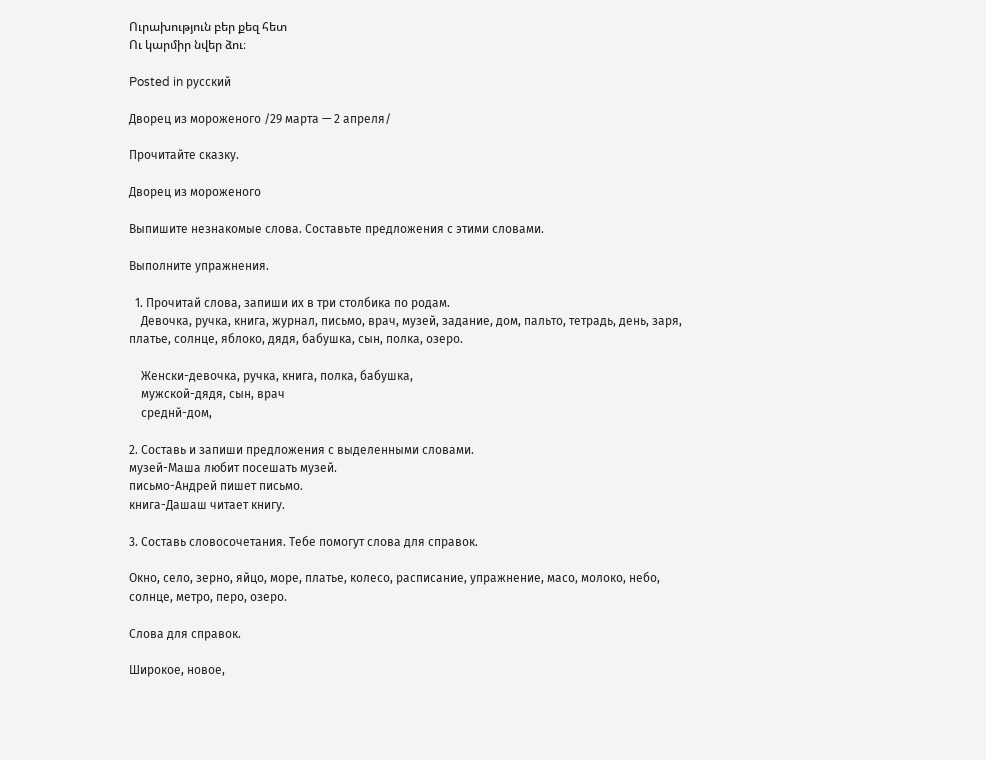Ուրախություն բեր քեզ հետ
Ու կարմիր նվեր ձու։

Posted in русский

Дворец из мороженого /29 марта — 2 апреля/

Прочитайте сказку.

Дворец из мороженого

Выпишите незнакомые слова. Составьте предложения с этими словами.

Выполните упражнения.

  1. Прочитай слова, запиши их в три столбика по родам.
    Девочка, ручка, книга, журнал, письмо, врач, музей, задание, дом, пальто, тетрадь, день, заря, платье, солнце, яблоко, дядя, бабушка, сын, полка, озеро.

    Женски-девочка, ручка, книга, полка, бабушка,
    мужской-дядя, сын, врач
    среднй-дом,

2. Составь и запиши предложения с выделенными словами.
музей-Маша любит посешать музей.
письмо-Андрей пишет письмо.
книга-Дашаш читает книгу.

3. Составь словосочетания. Тебе помогут слова для справок.

Окно, село, зерно, яйцо, море, платье, колесо, расписание, упражнение, масо, молоко, небо, солнце, метро, перо, озеро.

Слова для справок.

Широкое, новое,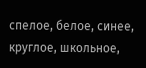спелое, белое, синее, круглое, школьное,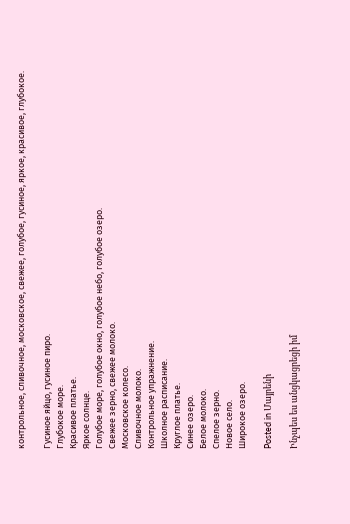контрольное, сливочное, московское, свежее, голубое, гусиное, яркое, красивое, глубокое.

Гусиное яйцо, гусиное пиро.
Глубокое море.
Красивое платье.
Яркое солнце.
Голубое море, голубое окно, голубое небо, голубое озеро.
Свежее зерно, свежее молоко.
Московское колесо.
Сливочное молоко.
Контрольное упражнение.
Школное расписание.
Круглое платье.
Синее озеро.
Белое молоко.
Спелое зерно.
Новое село.
Широкое озеро.

Posted in Մայրենի

Ինչպես ես անցկացրեցի իմ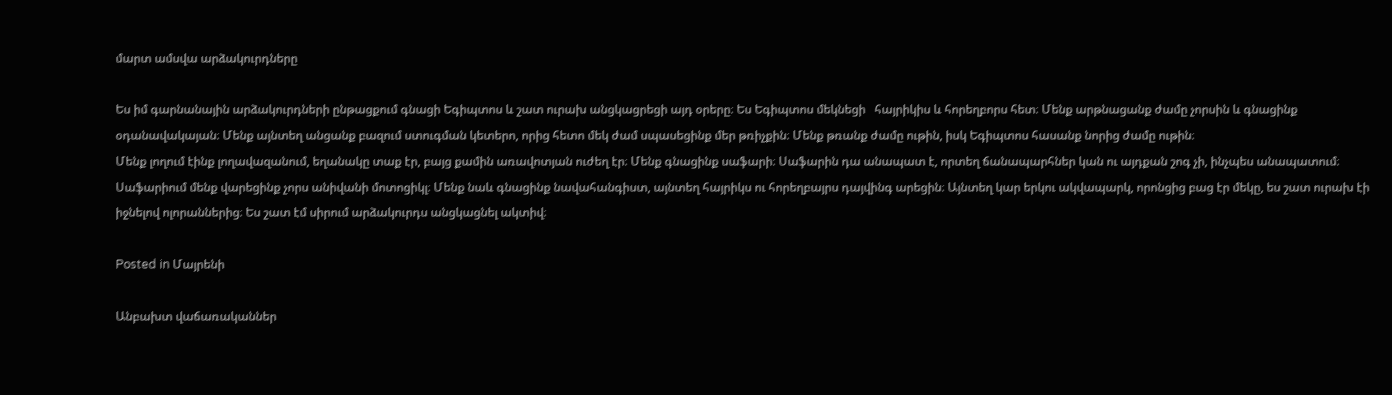մարտ ամսվա արձակուրդները

Ես իմ գարնանային արձակուրդների ընթացքում գնացի Եգիպտոս և շատ ուրախ անցկացրեցի այդ օրերը։ Ես Եգիպտոս մեկնեցի   հայրիկիս և հորեղբորս հետ։ Մենք արթնացանք ժամը չորսին և գնացինք օդանավակայան։ Մենք այնտեղ անցանք բազում ստուգման կետերո, որից հետո մեկ ժամ սպասեցինք մեր թռիչքին։ Մենք թռանք ժամը ութին, իսկ Եգիպտոս հասանք նորից ժամը ութին։
Մենք լողում էինք լողավազանում, եղանակը տաք էր, բայց քամին առավոտյան ուժեղ էր։ Մենք գնացինք սաֆարի։ Սաֆարին դա անապատ է, որտեղ ճանապարհներ կան ու այդքան շոգ չի, ինչպես անապատում։ Սաֆարիում մենք վարեցինք չորս անիվանի մոտոցիկլ։ Մենք նաև գնացինք նավահանգիստ, այնտեղ հայրիկս ու հորեղբայրս դայվինգ արեցին։ Այնտեղ կար երկու ակվապարկ, որոնցից բաց էր մեկը, ես շատ ուրախ էի իջնելով ոլորաններից։ Ես շատ էմ սիրում արձակուրդս անցկացնել ակտիվ։

Posted in Մայրենի

Անբախտ վաճառականներ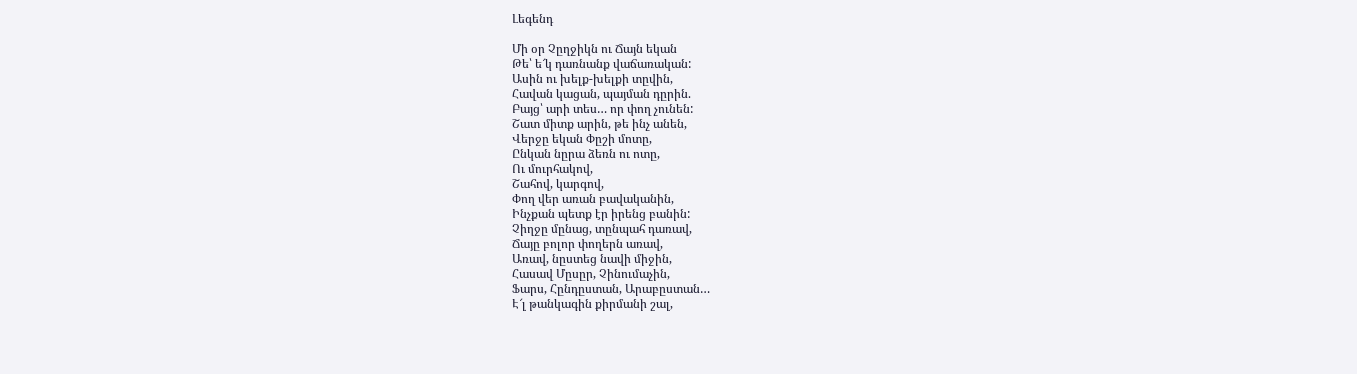Լեգենդ

Մի օր Չըղջիկն ու Ճայն եկան
Թե՝ ե՜կ դառնանք վաճառական:
Ասին ու խելք-խելքի տըվին,
Հավան կացան, պայման դըրին.
Բայց՝ արի տես… որ փող չունեն:
Շատ միտք արին, թե ինչ անեն,
Վերջը եկան Փըշի մոտը,
Ընկան նըրա ձեռն ու ոտը,
Ու մուրհակով,
Շահով, կարգով,
Փող վեր առան բավականին,
Ինչքան պետք էր իրենց բանին:
Չիղջը մընաց, տընպահ դառավ,
Ճայը բոլոր փողերն առավ,
Առավ, նըստեց նավի միջին,
Հասավ Մըսըր, Չինումաչին,
Ֆարս, Հընդըստան, Արաբըստան…
Է՜լ թանկագին քիրմանի շալ,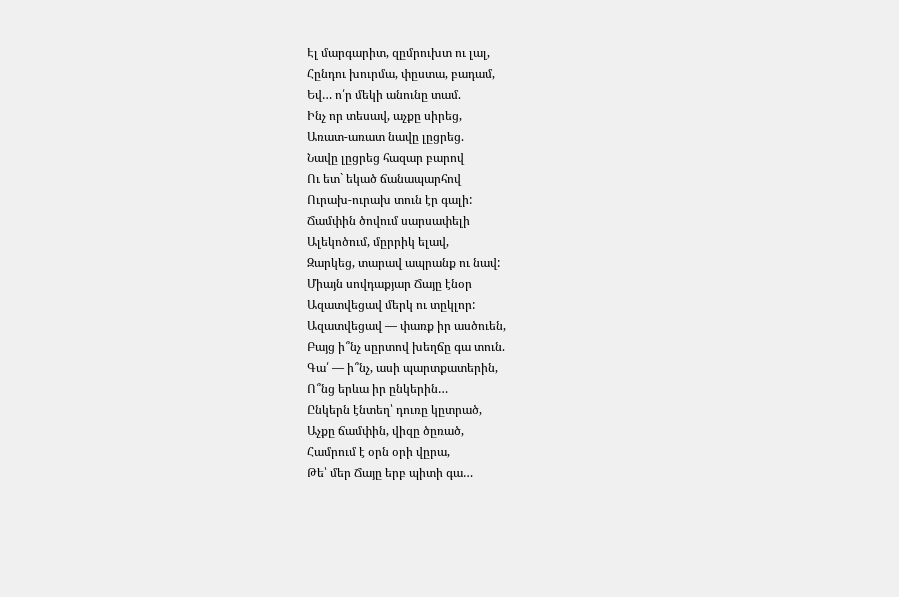Էլ մարգարիտ, զըմրուխտ ու լալ,
Հընդու խուրմա, փըստա, բադամ,
Եվ… ո՛ր մեկի անունը տամ.
Ինչ որ տեսավ, աչքը սիրեց,
Առատ-առատ նավը լըցրեց.
Նավը լըցրեց հազար բարով
Ու ետ` եկած ճանապարհով
Ուրախ-ուրախ տուն էր գալի:
Ճամփին ծովում սարսափելի
Ալեկոծում, մըրրիկ ելավ,
Զարկեց, տարավ ապրանք ու նավ:
Միայն սովդաքյար Ճայը էնօր
Ազատվեցավ մերկ ու տըկլոր:
Ազատվեցավ — փառք իր ասծուեն,
Բայց ի՞նչ սըրտով խեղճը գա տուն.
Գա՛ — ի՞նչ, ասի պարտքատերին,
Ո՞նց երևա իր ընկերին…
Ընկերն էնտեղ՝ դուռը կըտրած,
Աչքը ճամփին, վիզը ծըռած,
Համրում է օրն օրի վըրա,
Թե՝ մեր Ճայը երբ պիտի գա…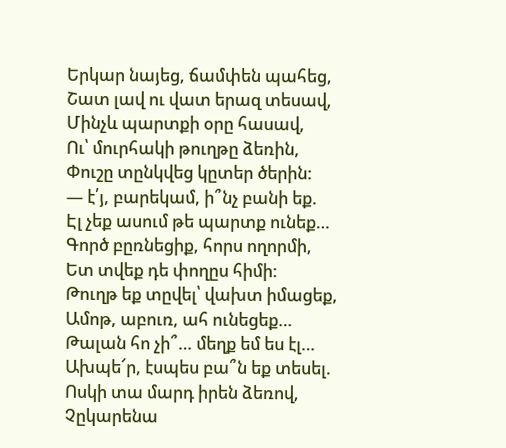Երկար նայեց, ճամփեն պահեց,
Շատ լավ ու վատ երազ տեսավ,
Մինչև պարտքի օրը հասավ,
Ու՝ մուրհակի թուղթը ձեռին,
Փուշը տընկվեց կըտեր ծերին:
— է՛յ, բարեկամ, ի՞նչ բանի եք.
Էլ չեք ասում թե պարտք ունեք…
Գործ բըռնեցիք, հորս ողորմի,
Ետ տվեք դե փողըս հիմի:
Թուղթ եք տըվել՝ վախտ իմացեք,
Ամոթ, աբուռ, ահ ունեցեք…
Թալան հո չի՞… մեղք եմ ես էլ…
Ախպե՜ր, էսպես բա՞ն եք տեսել.
Ոսկի տա մարդ իրեն ձեռով,
Չըկարենա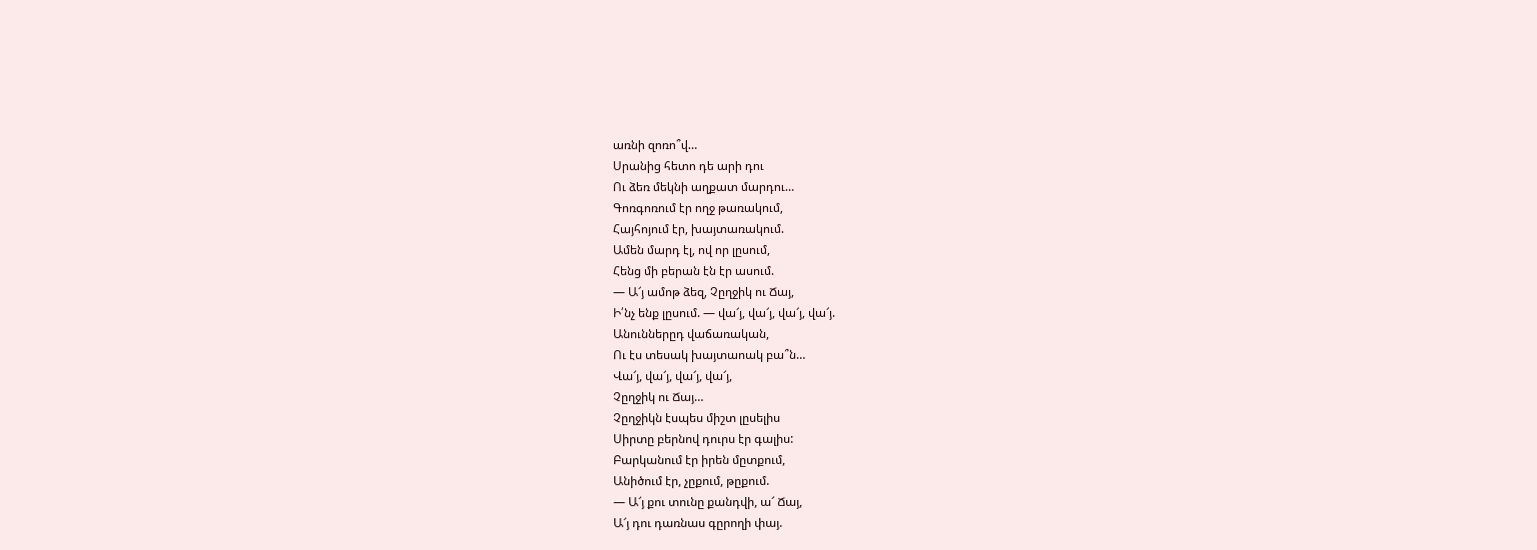առնի զոռո՞վ…
Սրանից հետո դե արի դու
Ու ձեռ մեկնի աղքատ մարդու…
Գոռգոռում էր ողջ թառակում,
Հայհոյում էր, խայտառակում.
Ամեն մարդ էլ, ով որ լըսում,
Հենց մի բերան էն էր ասում.
— Ա՜յ ամոթ ձեզ, Չըղջիկ ու Ճայ,
Ի՛նչ ենք լըսում. — վա՜յ, վա՜յ, վա՜յ, վա՜յ.
Անուններըդ վաճառական,
Ու էս տեսակ խայտաոակ բա՞ն…
Վա՜յ, վա՜յ, վա՜յ, վա՜յ,
Չըղջիկ ու Ճայ…
Չըղջիկն էսպես միշտ լըսելիս
Սիրտը բերնով դուրս էր գալիս:
Բարկանում էր իրեն մըտքում,
Անիծում էր, չըքում, թըքում.
— Ա՜յ քու տունը քանդվի, ա՜ Ճայ,
Ա՜յ դու դառնաս գըրողի փայ.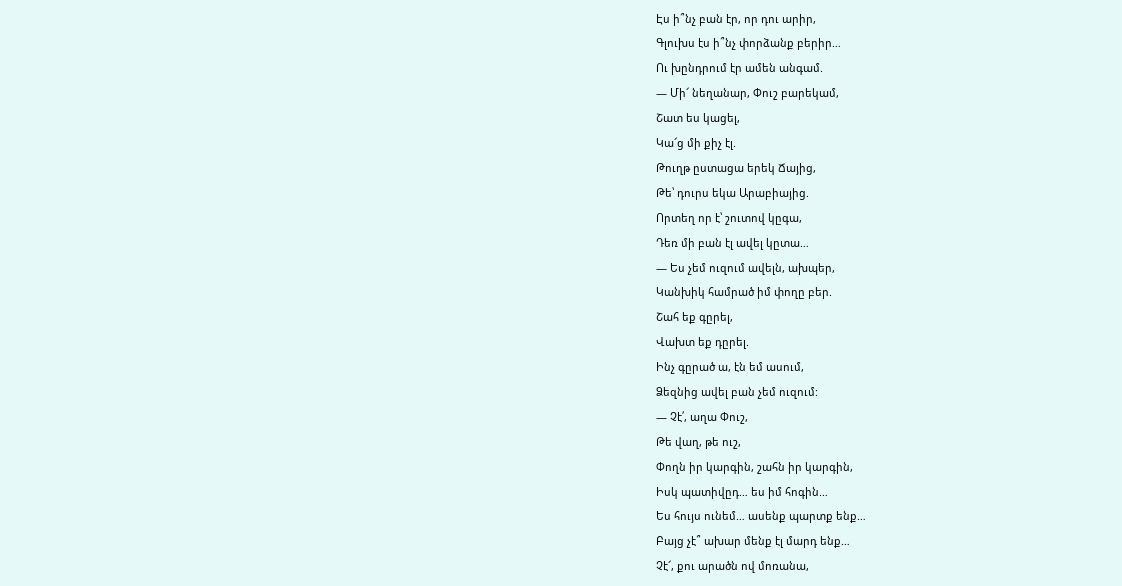Էս ի՞նչ բան էր, որ դու արիր,
Գլուխս էս ի՞նչ փորձանք բերիր…
Ու խընդրում էր ամեն անգամ.
— Մի՜ նեղանար, Փուշ բարեկամ,
Շատ ես կացել,
Կա՜ց մի քիչ էլ.
Թուղթ ըստացա երեկ Ճայից,
Թե՝ դուրս եկա Արաբիայից.
Որտեղ որ է՝ շուտով կըգա,
Դեռ մի բան էլ ավել կըտա…
— Ես չեմ ուզում ավելն, ախպեր,
Կանխիկ համրած իմ փողը բեր.
Շահ եք գըրել,
Վախտ եք դըրել.
Ինչ գըրած ա, էն եմ ասում,
Ձեզնից ավել բան չեմ ուզում:
— Չէ՛, աղա Փուշ,
Թե վաղ, թե ուշ,
Փողն իր կարգին, շահն իր կարգին,
Իսկ պատիվըդ… ես իմ հոգին…
Ես հույս ունեմ… ասենք պարտք ենք…
Բայց չէ՞ ախար մենք էլ մարդ ենք…
Չէ՜, քու արածն ով մոռանա,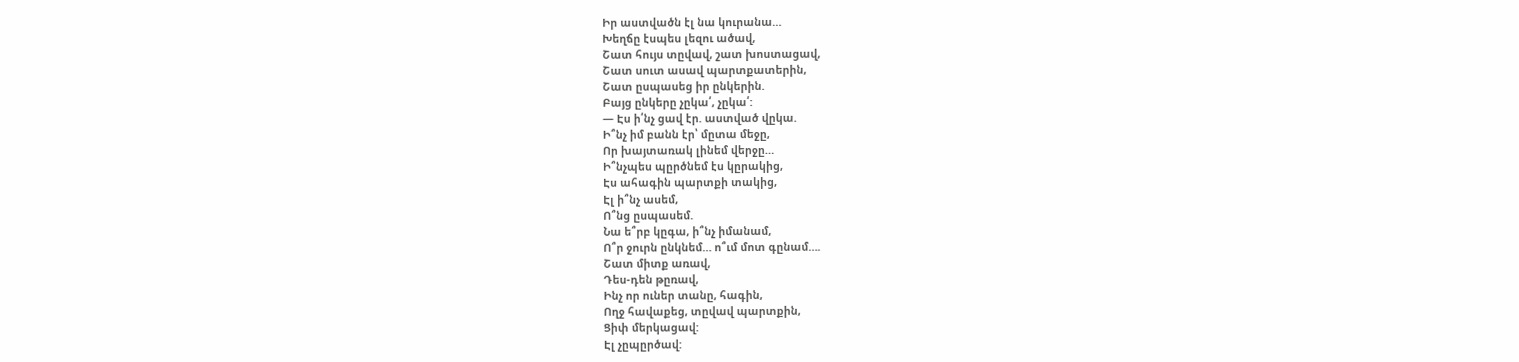Իր աստվածն էլ նա կուրանա…
Խեղճը էսպես լեզու ածավ,
Շատ հույս տըվավ, շատ խոստացավ,
Շատ սուտ ասավ պարտքատերին,
Շատ ըսպասեց իր ընկերին.
Բայց ընկերը չըկա՛, չըկա՛:
— Էս ի՛նչ ցավ էր. աստված վըկա.
Ի՞նչ իմ բանն էր՝ մըտա մեջը,
Որ խայտառակ լինեմ վերջը…
Ի՞նչպես պըրծնեմ էս կըրակից,
Էս ահագին պարտքի տակից,
Էլ ի՞նչ ասեմ,
Ո՞նց ըսպասեմ.
Նա ե՞րբ կըգա, ի՞նչ իմանամ,
Ո՞ր ջուրն ընկնեմ… ո՞ւմ մոտ գընամ….
Շատ միտք առավ,
Դես-դեն թըռավ,
Ինչ որ ուներ տանը, հագին,
Ողջ հավաքեց, տըվավ պարտքին,
Ցիփ մերկացավ:
Էլ չըպըրծավ: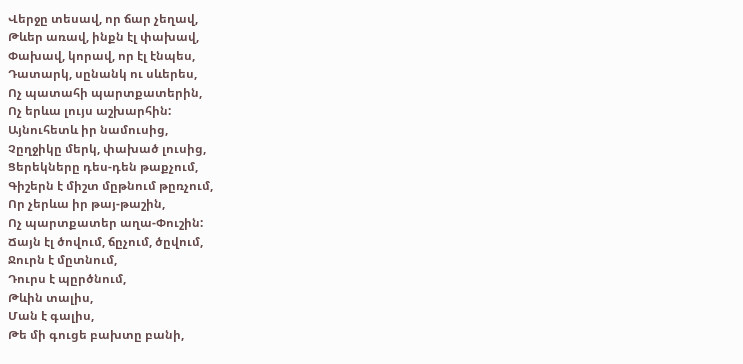Վերջը տեսավ, որ ճար չեղավ,
Թևեր առավ, ինքն էլ փախավ,
Փախավ, կորավ, որ էլ էնպես,
Դատարկ, սընանկ ու սևերես,
Ոչ պատահի պարտքատերին,
Ոչ երևա լույս աշխարհին:
Այնուհետև իր նամուսից,
Չըղջիկը մերկ, փախած լուսից,
Ցերեկները դես-դեն թաքչում,
Գիշերն է միշտ մըթնում թըռչում,
Որ չերևա իր թայ-թաշին,
Ոչ պարտքատեր աղա-Փուշին:
Ճայն էլ ծովում, ճըչում, ծըվում,
Ջուրն է մըտնում,
Դուրս է պըրծնում,
Թևին տալիս,
Ման է գալիս,
Թե մի գուցե բախտը բանի,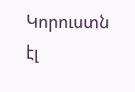Կորուստն էլ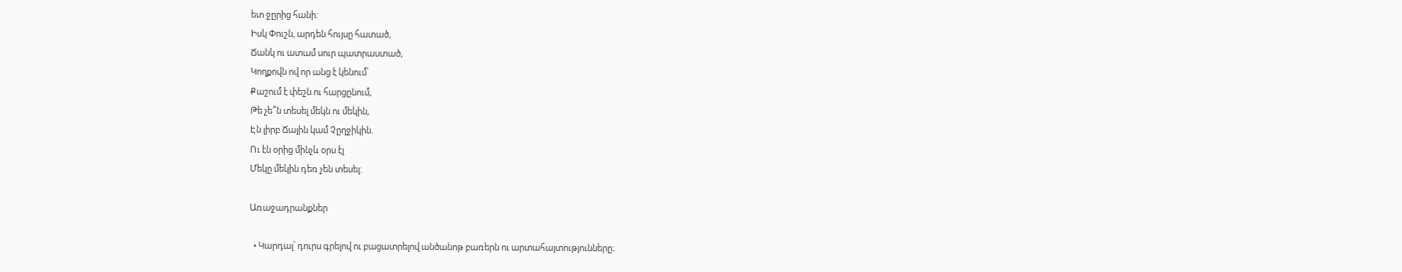ետ ջըրից հանի:
Իսկ Փուշն, արդեն հույսը հատած,
Ճանկ ու ատամ սուր պատրաստած,
Կողքովն ով որ անց է կենում՝
Քաշում է փեշն ու հարցընում,
Թե չե՞ն տեսել մեկն ու մեկին,
Էն լիրբ Ճային կամ Չըղջիկին.
Ու էն օրից մինչև օրս էլ
Մեկը մեկին դեռ չեն տեսել:

Առաջադրանքներ

  • Կարդալ՝ դուրս գրելով ու բացատրելով անծանոթ բառերն ու արտահայտությունները։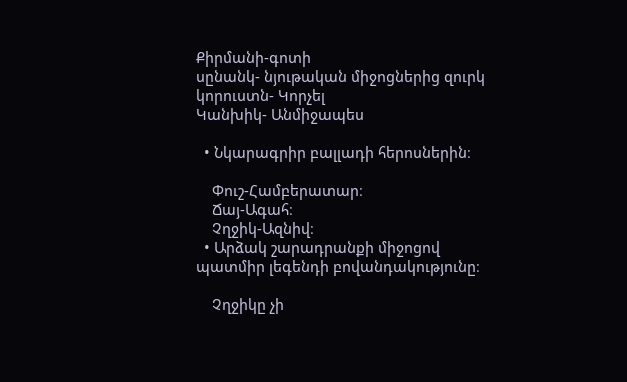Քիրմանի-գոտի
սընանկ- նյութական միջոցներից զուրկ
կորուստն- Կորչել
Կանխիկ- Անմիջապես

  • Նկարագրիր բալլադի հերոսներին։

    Փուշ-Համբերատար։
    Ճայ-Ագահ։
    Չղջիկ-Ազնիվ։
  • Արձակ շարադրանքի միջոցով պատմիր լեգենդի բովանդակությունը։

    Չղջիկը չի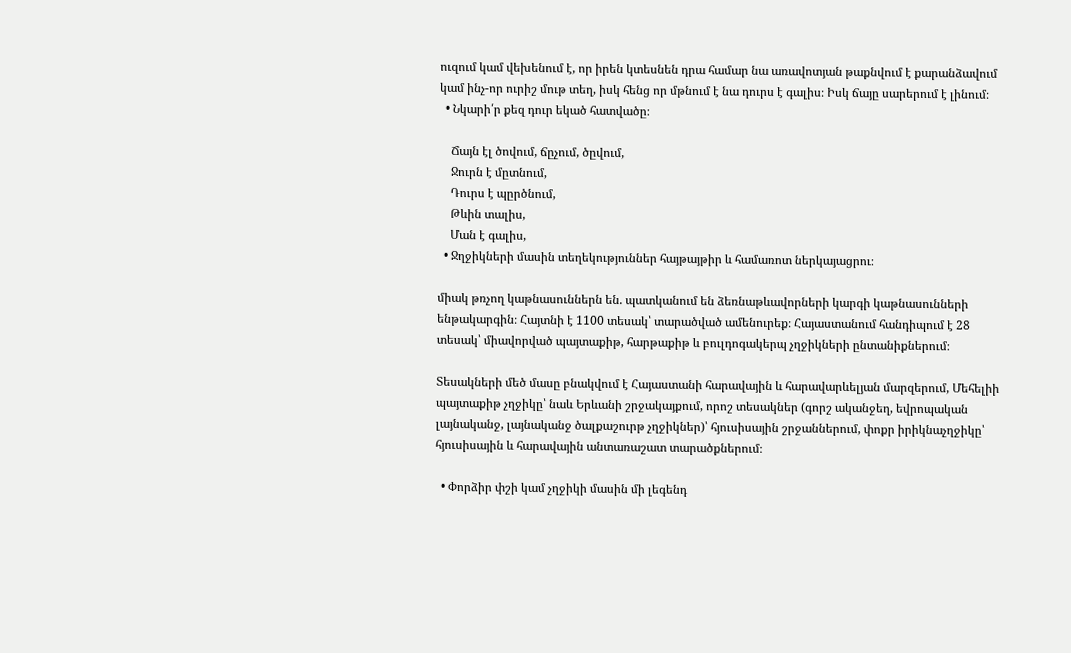ուզում կամ վեխենում է, որ իրեն կտեսնեն դրա համար նա առավոտյան թաքնվում է քարանձավում կամ ինչ-որ ուրիշ մութ տեղ, իսկ հենց որ մթնում է նա դուրս է գալիս։ Իսկ ճայը սարերում է լինում։
  • Նկարի՛ր քեզ դուր եկած հատվածը։

    Ճայն էլ ծովում, ճըչում, ծըվում,
    Ջուրն է մըտնում,
    Դուրս է պըրծնում,
    Թևին տալիս,
    Ման է գալիս,
  • Ջղջիկների մասին տեղեկություններ հայթայթիր և համառոտ ներկայացրու։

միակ թռչող կաթնասուններն են. պատկանում են ձեռնաթևավորների կարգի կաթնասունների ենթակարգին։ Հայտնի է 1100 տեսակ՝ տարածված ամենուրեք։ Հայաստանում հանդիպում է 28 տեսակ՝ միավորված պայտաքիթ, հարթաքիթ և բուլդոգակերպ չղջիկների ընտանիքներում։

Տեսակների մեծ մասը բնակվում է Հայաստանի հարավային և հարավարևելյան մարզերում, Մեհելիի պայտաքիթ չղջիկը՝ նաև Երևանի շրջակայքում, որոշ տեսակներ (գորշ ականջեղ, եվրոպական լայնականջ, լայնականջ ծալքաշուրթ չղջիկներ)՝ հյուսիսային շրջաններում, փոքր իրիկնաչղջիկը՝ հյուսիսային և հարավային անտառաշատ տարածքներում։

  • Փորձիր փշի կամ չղջիկի մասին մի լեգենդ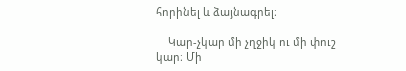հորինել և ձայնագրել։

    Կար-չկար մի չղջիկ ու մի փուշ կար։ Մի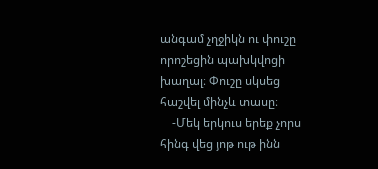անգամ չղջիկն ու փուշը որոշեցին պախկվոցի խաղալ։ Փուշը սկսեց հաշվել մինչև տասը։
    -Մեկ երկուս երեք չորս հինգ վեց յոթ ութ ինն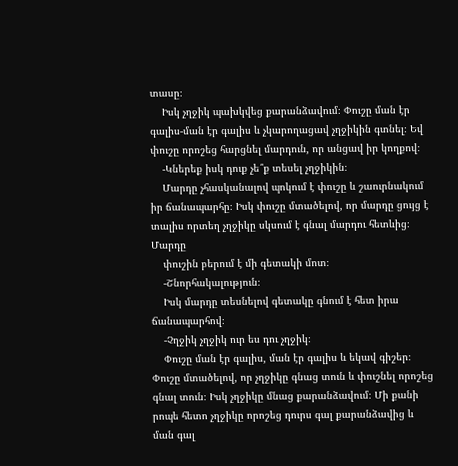տասը։
    Իսկ չղջիկ պախկվեց քարանձավում։ Փուշը ման էր գալիս-ման էր գալիս և չկարողացավ չղջիկին գտնել։ Եվ փուշը որոշեց հարցնել մարդուն, որ անցավ իր կողքով։
    -Կներեք իսկ դուք չե՞ք տեսել չղջիկին։
    Մարդը չհասկանալով պոկում է փուշը և շաուրնակում իր ճանապարհը։ Իսկ փուշը մտածելով, որ մարդը ցույց է տալիս որտեղ չղջիկը սկսում է գնալ մարդու հետևից։ Մարդը
    փուշին բերում է մի գետակի մոտ։
    -Շնորհակալություն։
    Իսկ մարդը տեսնելով գետակը գնում է հետ իրա ճանապարհով։
    -Չղջիկ չղջիկ ուր ես դու չղջիկ։
    Փուշը ման էր գալիս, ման էր գալիս և եկավ գիշեր։ Փուշը մտածելով, որ չղջիկը գնաց տուն և փուշնել որոշեց գնալ տուն։ Իսկ չղջիկը մնաց քարանձավում։ Մի քանի րոպե հետո չղջիկը որոշեց դուրս գալ քարանձավից և ման գալ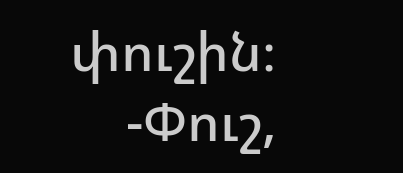փուշին։
    -Փուշ,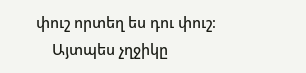փուշ որտեղ ես դու փուշ։
    Այտպես չղջիկը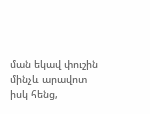ման եկավ փուշին մինչև արավոտ իսկ հենց,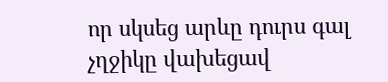որ սկսեց արևը դուրս գալ չղջիկը վախեցավ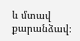և մտավ քարանձավ։